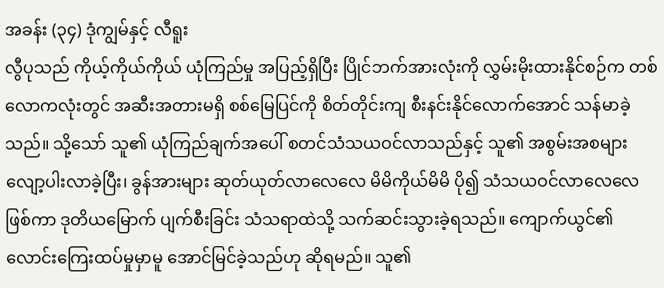အခန်း (၃၄) ဒုံကျွမ်နှင့် လီရူး
လွီပုသည် ကိုယ့်ကိုယ်ကိုယ် ယုံကြည်မှု အပြည့်ရှိပြီး ပြိုင်ဘက်အားလုံးကို လွှမ်းမိုးထားနိုင်စဉ်က တစ်လောကလုံးတွင် အဆီးအတားမရှိ စစ်မြေပြင်ကို စိတ်တိုင်းကျ စီးနင်းနိုင်လောက်အောင် သန်မာခဲ့သည်။ သို့သော် သူ၏ ယုံကြည်ချက်အပေါ် စတင်သံသယဝင်လာသည်နှင့် သူ၏ အစွမ်းအစများ လျော့ပါးလာခဲ့ပြီး၊ ခွန်အားများ ဆုတ်ယုတ်လာလေလေ မိမိကိုယ်မိမိ ပို၍ သံသယဝင်လာလေလေ ဖြစ်ကာ ဒုတိယမြောက် ပျက်စီးခြင်း သံသရာထဲသို့ သက်ဆင်းသွားခဲ့ရသည်။ ကျောက်ယွင်၏ လောင်းကြေးထပ်မှုမှာမူ အောင်မြင်ခဲ့သည်ဟု ဆိုရမည်။ သူ၏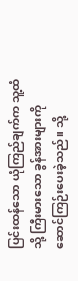ပြင်းထန်သော ယုံကြည်ချက်က သူ့ထံသို့ ကြီးမားသော ခွန်အားများကို ဆောင်ကြဉ်းပေးခဲ့သည်။ သို့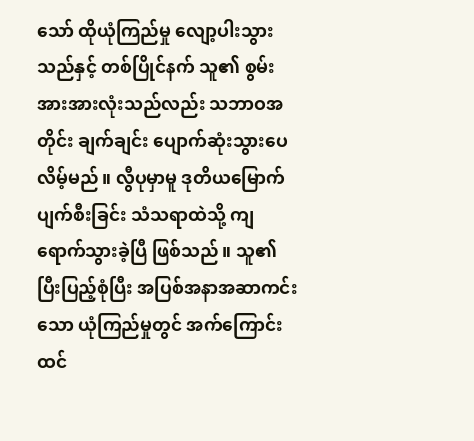သော် ထိုယုံကြည်မှု လျော့ပါးသွားသည်နှင့် တစ်ပြိုင်နက် သူ၏ စွမ်းအားအားလုံးသည်လည်း သဘာဝအတိုင်း ချက်ချင်း ပျောက်ဆုံးသွားပေလိမ့်မည်။ လွီပုမှာမူ ဒုတိယမြောက် ပျက်စီးခြင်း သံသရာထဲသို့ ကျရောက်သွားခဲ့ပြီ ဖြစ်သည်။ သူ၏ ပြီးပြည့်စုံပြီး အပြစ်အနာအဆာကင်းသော ယုံကြည်မှုတွင် အက်ကြောင်းထင်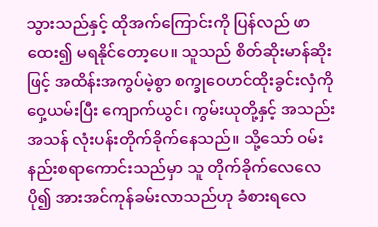သွားသည်နှင့် ထိုအက်ကြောင်းကို ပြန်လည် ဖာထေး၍ မရနိုင်တော့ပေ။ သူသည် စိတ်ဆိုးမာန်ဆိုးဖြင့် အထိန်းအကွပ်မဲ့စွာ စက္ခုဝေဟင်ထိုးခွင်းလှံကို ဝှေ့ယမ်းပြီး ကျောက်ယွင်၊ ကွမ်းယုတို့နှင့် အသည်းအသန် လုံးပန်းတိုက်ခိုက်နေသည်။ သို့သော် ဝမ်းနည်းစရာကောင်းသည်မှာ သူ တိုက်ခိုက်လေလေ ပို၍ အားအင်ကုန်ခမ်းလာသည်ဟု ခံစားရလေ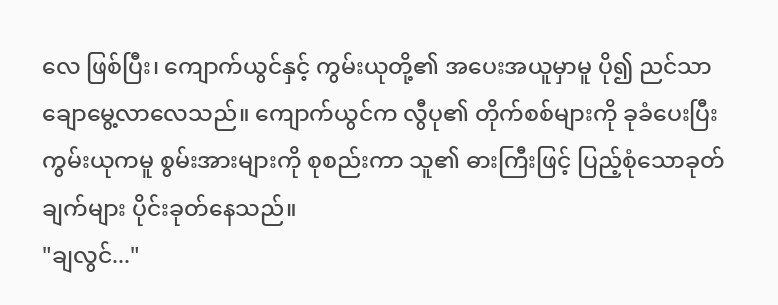လေ ဖြစ်ပြီး၊ ကျောက်ယွင်နှင့် ကွမ်းယုတို့၏ အပေးအယူမှာမူ ပို၍ ညင်သာချောမွေ့လာလေသည်။ ကျောက်ယွင်က လွီပု၏ တိုက်စစ်များကို ခုခံပေးပြီး ကွမ်းယုကမူ စွမ်းအားများကို စုစည်းကာ သူ၏ ဓားကြီးဖြင့် ပြည့်စုံသောခုတ်ချက်များ ပိုင်းခုတ်နေသည်။
"ချလွင်..."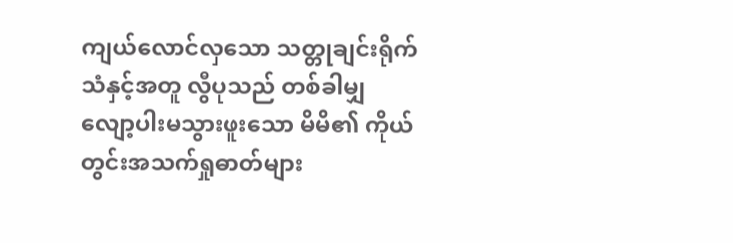ကျယ်လောင်လှသော သတ္တုချင်းရိုက်သံနှင့်အတူ လွီပုသည် တစ်ခါမျှ လျော့ပါးမသွားဖူးသော မိမိ၏ ကိုယ်တွင်းအသက်ရှုဓာတ်များ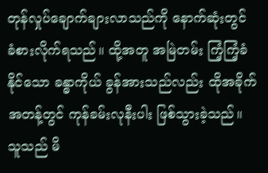တုန်လှုပ်ချောက်ချားလာသည်ကို နောက်ဆုံးတွင် ခံစားလိုက်ရသည်။ ထို့အတူ အမြဲတမ်း ကြံ့ကြံ့ခံနိုင်သော ခန္ဓာကိုယ် ခွန်အားသည်လည်း ထိုအခိုက်အတန့်တွင် ကုန်ခမ်းလုနီးပါး ဖြစ်သွားခဲ့သည်။ သူသည် မိ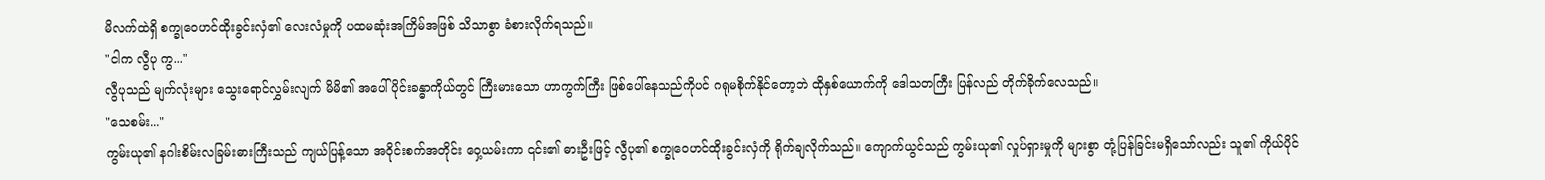မိလက်ထဲရှိ စက္ခုဝေဟင်ထိုးခွင်းလှံ၏ လေးလံမှုကို ပထမဆုံးအကြိမ်အဖြစ် သိသာစွာ ခံစားလိုက်ရသည်။
"ငါက လွီပု ကွ..."
လွီပုသည် မျက်လုံးများ သွေးရောင်လွှမ်းလျက် မိမိ၏ အပေါ်ပိုင်းခန္ဓာကိုယ်တွင် ကြီးမားသော ဟာကွက်ကြီး ဖြစ်ပေါ်နေသည်ကိုပင် ဂရုမစိုက်နိုင်တော့ဘဲ ထိုနှစ်ယောက်ကို ဒေါသတကြီး ပြန်လည် တိုက်ခိုက်လေသည်။
"သေစမ်း..."
ကွမ်းယု၏ နဂါးစိမ်းလခြမ်းဓားကြီးသည် ကျယ်ပြန့်သော အဝိုင်းစက်အတိုင်း ဝှေ့ယမ်းကာ ၎င်း၏ ဓားဦးဖြင့် လွီပု၏ စက္ခုဝေဟင်ထိုးခွင်းလှံကို ရိုက်ချလိုက်သည်။ ကျောက်ယွင်သည် ကွမ်းယု၏ လှုပ်ရှားမှုကို များစွာ တုံ့ပြန်ခြင်းမရှိသော်လည်း သူ၏ ကိုယ်ပိုင်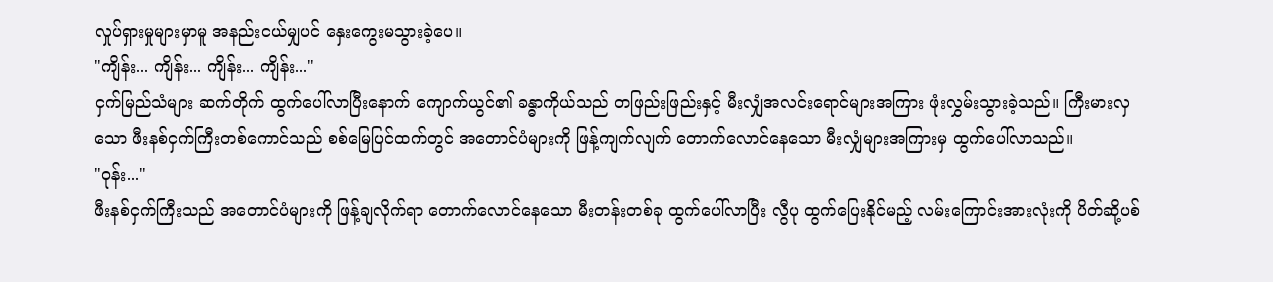လှုပ်ရှားမှုများမှာမူ အနည်းငယ်မျှပင် နှေးကွေးမသွားခဲ့ပေ။
"ကျိန်း... ကျိန်း... ကျိန်း... ကျိန်း..."
ငှက်မြည်သံများ ဆက်တိုက် ထွက်ပေါ်လာပြီးနောက် ကျောက်ယွင်၏ ခန္ဓာကိုယ်သည် တဖြည်းဖြည်းနှင့် မီးလျှံအလင်းရောင်များအကြား ဖုံးလွှမ်းသွားခဲ့သည်။ ကြီးမားလှသော ဖီးနစ်ငှက်ကြီးတစ်ကောင်သည် စစ်မြေပြင်ထက်တွင် အတောင်ပံများကို ဖြန့်ကျက်လျက် တောက်လောင်နေသော မီးလျှံများအကြားမှ ထွက်ပေါ်လာသည်။
"ဝုန်း..."
ဖီးနစ်ငှက်ကြီးသည် အတောင်ပံများကို ဖြန့်ချလိုက်ရာ တောက်လောင်နေသော မီးတန်းတစ်ခု ထွက်ပေါ်လာပြီး လွီပု ထွက်ပြေးနိုင်မည့် လမ်းကြောင်းအားလုံးကို ပိတ်ဆို့ပစ်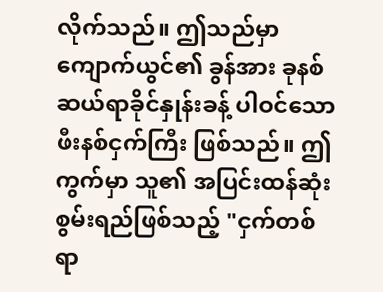လိုက်သည်။ ဤသည်မှာ ကျောက်ယွင်၏ ခွန်အား ခုနစ်ဆယ်ရာခိုင်နှုန်းခန့် ပါဝင်သော ဖီးနစ်ငှက်ကြီး ဖြစ်သည်။ ဤကွက်မှာ သူ၏ အပြင်းထန်ဆုံး စွမ်းရည်ဖြစ်သည့် "ငှက်တစ်ရာ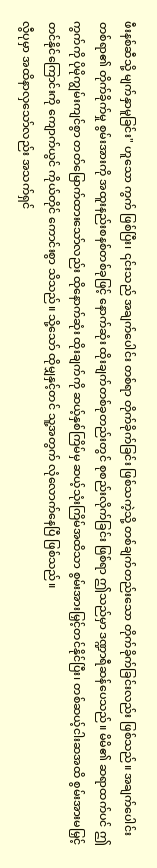ဖီးနစ်ဆီသို့ မျက်နှာမူခြင်း" ဟူသော ကွက် ဖြစ်ပြီး၊ ၎င်းသည် အချက်ပေါင်း တစ်ရာ တိုက်ခိုက်ခြင်း ဖြစ်သကဲ့သို့ တစ်ချက်တည်းသော တိုက်ခိုက်ခြင်းလည်း ဖြစ်သည်။ အချက်ပေါင်း တစ်ရာ၏ တိုက်ခိုက်မှု စွမ်းအားကို အထူးနည်းစနစ်တစ်ခုဖြင့် နောက်ဆုံး ထိုးချက်တစ်ခုတည်းတွင် စုစည်းလိုက်ခြင်း ဖြစ်ရာ ဤသည်မှာ ဒဏ္ဍာရီဆန်ပေသည်။ မိမိ၏ ဆရာထက်ပင် ဤကွက်ကို ပိုမိုကျွမ်းကျင်စွာ တတ်မြောက်ထားသော်လည်း ထိုနောက်ဆုံး ထိုးချက်ကို ဆယ့်နှစ်ကြိမ်မှ ဆယ့်သုံးကြိမ်အထိသာ စွမ်းအားမြှင့်တင်နိုင်ပြီး၊ တစ်ဆယ့်ငါးဆအထိ စွမ်းအားမမြှင့်တင်နိုင်ကြောင်းကို ကျောက်ယွင် ကိုယ်တိုင် ကောင်းစွာ သိသည်။ သို့သော် ထိုမျှနှင့်တင် သူ့အတွက် လုံလောက်နေပြီ ဖြစ်သည်။
လွီပုမှာ အထိနာလှသော်လည်း အသက်ရှင်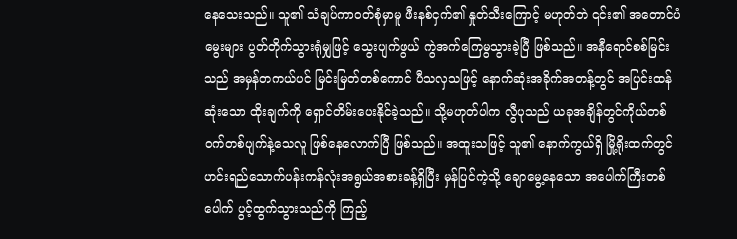နေသေးသည်။ သူ၏ သံချပ်ကာဝတ်စုံမှာမူ ဖီးနစ်ငှက်၏ နှုတ်သီးကြောင့် မဟုတ်ဘဲ ၎င်း၏ အတောင်ပံမွေးများ ပွတ်တိုက်သွားရုံမျှဖြင့် သွေးပျက်ဖွယ် ကွဲအက်ကြေမွသွားခဲ့ပြီ ဖြစ်သည်။ အနီရောင်စစ်မြင်းသည် အမှန်တကယ်ပင် မြင်းမြတ်တစ်ကောင် ပီသလှသဖြင့် နောက်ဆုံးအခိုက်အတန့်တွင် အပြင်းထန်ဆုံးသော ထိုးချက်ကို ရှောင်တိမ်းပေးနိုင်ခဲ့သည်။ သို့မဟုတ်ပါက လွီပုသည် ယခုအချိန်တွင်ကိုယ်တစ်ဝက်တစ်ပျက်နဲ့သေလူ ဖြစ်နေလောက်ပြီ ဖြစ်သည်။ အထူးသဖြင့် သူ၏ နောက်ကွယ်ရှိ မြို့ရိုးထက်တွင်ဟင်းရည်သောက်ပန်းကန်လုံးအရွယ်အစားခန့်ရှိပြီး မှန်ပြင်ကဲ့သို့ ချောမွေ့နေသော အပေါက်ကြီးတစ်ပေါက် ပွင့်ထွက်သွားသည်ကို ကြည့်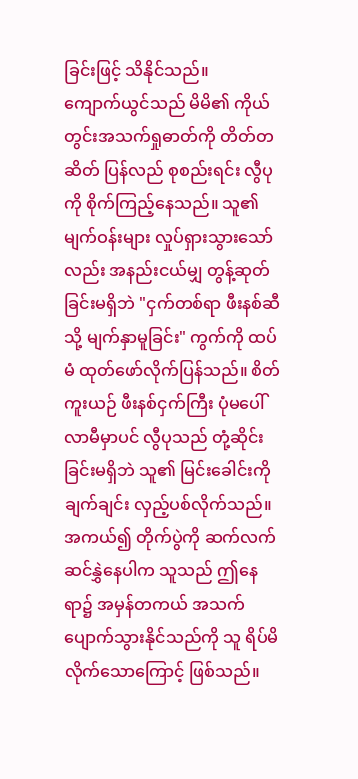ခြင်းဖြင့် သိနိုင်သည်။
ကျောက်ယွင်သည် မိမိ၏ ကိုယ်တွင်းအသက်ရှုဓာတ်ကို တိတ်တဆိတ် ပြန်လည် စုစည်းရင်း လွီပုကို စိုက်ကြည့်နေသည်။ သူ၏ မျက်ဝန်းများ လှုပ်ရှားသွားသော်လည်း အနည်းငယ်မျှ တွန့်ဆုတ်ခြင်းမရှိဘဲ "ငှက်တစ်ရာ ဖီးနစ်ဆီသို့ မျက်နှာမူခြင်း" ကွက်ကို ထပ်မံ ထုတ်ဖော်လိုက်ပြန်သည်။ စိတ်ကူးယဉ် ဖီးနစ်ငှက်ကြီး ပုံမပေါ်လာမီမှာပင် လွီပုသည် တုံ့ဆိုင်းခြင်းမရှိဘဲ သူ၏ မြင်းခေါင်းကို ချက်ချင်း လှည့်ပစ်လိုက်သည်။ အကယ်၍ တိုက်ပွဲကို ဆက်လက် ဆင်နွှဲနေပါက သူသည် ဤနေရာ၌ အမှန်တကယ် အသက်ပျောက်သွားနိုင်သည်ကို သူ ရိပ်မိလိုက်သောကြောင့် ဖြစ်သည်။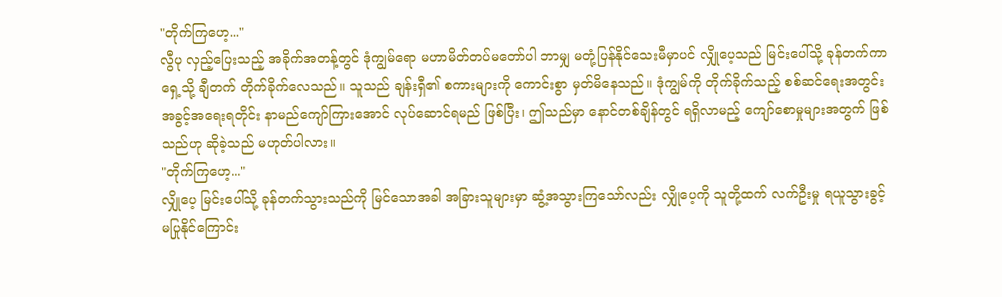"တိုက်ကြဟေ့..."
လွီပု လှည့်ပြေးသည့် အခိုက်အတန့်တွင် ဒုံကျွမ်ရော မဟာမိတ်တပ်မတော်ပါ ဘာမျှ မတုံ့ပြန်နိုင်သေးမီမှာပင် လျှိုပေ့သည် မြင်းပေါ်သို့ ခုန်တက်ကာ ရှေ့သို့ ချီတက် တိုက်ခိုက်လေသည်။ သူသည် ချန်းရှီ၏ စကားများကို ကောင်းစွာ မှတ်မိနေသည်။ ဒုံကျွမ်ကို တိုက်ခိုက်သည့် စစ်ဆင်ရေးအတွင်း အခွင့်အရေးရတိုင်း နာမည်ကျော်ကြားအောင် လုပ်ဆောင်ရမည် ဖြစ်ပြီး၊ ဤသည်မှာ နောင်တစ်ချိန်တွင် ရရှိလာမည့် ကျော်စောမှုများအတွက် ဖြစ်သည်ဟု ဆိုခဲ့သည် မဟုတ်ပါလား။
"တိုက်ကြဟေ့..."
လျှိုပေ့ မြင်းပေါ်သို့ ခုန်တက်သွားသည်ကို မြင်သောအခါ အခြားသူများမှာ ဆွံ့အသွားကြသော်လည်း လျှိုပေ့ကို သူတို့ထက် လက်ဦးမှု ရယူသွားခွင့် မပြုနိုင်ကြောင်း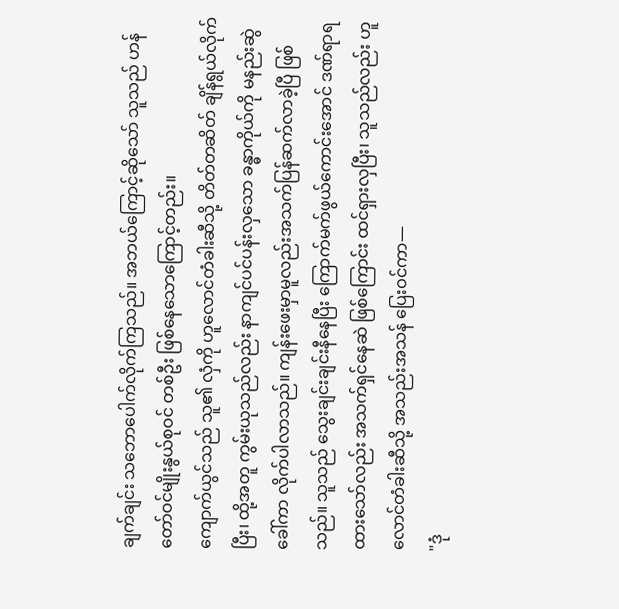ချက်ချင်း သဘောပေါက်လိုက်ကြသည်။ အဘယ်ကြောင့်ဆိုသော် သူသည် ဟန်တော်ဝင်မျိုးနွယ်စုဝင် တစ်ဦး ဖြစ်နေသောကြောင့်တည်း။
ကျောက်ယွင်သည် သူ၏ လှံကို ဟူလောင်တံခါးဆီသို့ တိတ်တဆိတ် ချိန်ရွယ်လိုက်ပြီး၊ ထို့အတူ ကွမ်းယုသည်လည်း နာကျင်ပင်ပန်းလှသော ခန္ဓာကိုယ်ကို မနည်းဆွဲခေါ်ကာ လိုက်ပါလာသည်။ ကျန်းဖေးမှာမူလည်းအသက်ပြန်ဆက်လာခဲ့ပြီ ဖြစ်သည်။ သူသည် သွေးချင်းချင်းနီနေပြီး ကြောက်မက်ဖွယ်ကောင်းအောင် ဒဏ်ရာရထားသော်လည်း အသက်ရှင်နေဆဲ ဖြစ်ကြောင်း ထင်ရှားလှပြီး၊ သူသည်လည်း ဟူလောင်တံခါးဆီသို့ အသည်းအသန် ပြေးဝင်ကာ—
"ဒုံ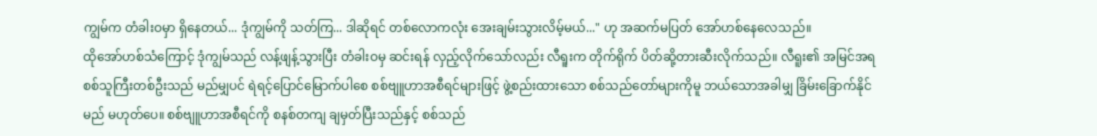ကျွမ်က တံခါးဝမှာ ရှိနေတယ်... ဒုံကျွမ်ကို သတ်ကြ... ဒါဆိုရင် တစ်လောကလုံး အေးချမ်းသွားလိမ့်မယ်..." ဟု အဆက်မပြတ် အော်ဟစ်နေလေသည်။
ထိုအော်ဟစ်သံကြောင့် ဒုံကျွမ်သည် လန့်ဖျန့်သွားပြီး တံခါးဝမှ ဆင်းရန် လှည့်လိုက်သော်လည်း လီရူးက တိုက်ရိုက် ပိတ်ဆို့တားဆီးလိုက်သည်။ လီရူး၏ အမြင်အရ စစ်သူကြီးတစ်ဦးသည် မည်မျှပင် ရဲရင့်ပြောင်မြောက်ပါစေ စစ်ဗျူဟာအစီရင်များဖြင့် ဖွဲ့စည်းထားသော စစ်သည်တော်များကိုမူ ဘယ်သောအခါမျှ ခြိမ်းခြောက်နိုင်မည် မဟုတ်ပေ။ စစ်ဗျူဟာအစီရင်ကို စနစ်တကျ ချမှတ်ပြီးသည်နှင့် စစ်သည်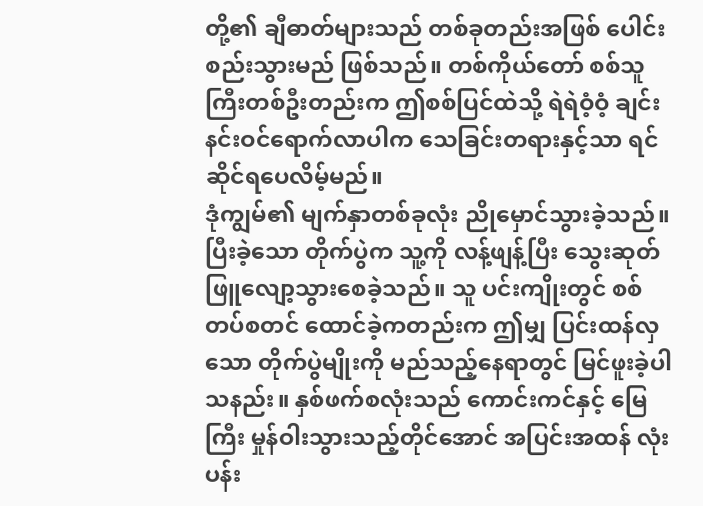တို့၏ ချီဓာတ်များသည် တစ်ခုတည်းအဖြစ် ပေါင်းစည်းသွားမည် ဖြစ်သည်။ တစ်ကိုယ်တော် စစ်သူကြီးတစ်ဦးတည်းက ဤစစ်ပြင်ထဲသို့ ရဲရဲဝံ့ဝံ့ ချင်းနင်းဝင်ရောက်လာပါက သေခြင်းတရားနှင့်သာ ရင်ဆိုင်ရပေလိမ့်မည်။
ဒုံကျွမ်၏ မျက်နှာတစ်ခုလုံး ညိုမှောင်သွားခဲ့သည်။ ပြီးခဲ့သော တိုက်ပွဲက သူ့ကို လန့်ဖျန့်ပြီး သွေးဆုတ်ဖြူလျော့သွားစေခဲ့သည်။ သူ ပင်းကျိုးတွင် စစ်တပ်စတင် ထောင်ခဲ့ကတည်းက ဤမျှ ပြင်းထန်လှသော တိုက်ပွဲမျိုးကို မည်သည့်နေရာတွင် မြင်ဖူးခဲ့ပါသနည်း။ နှစ်ဖက်စလုံးသည် ကောင်းကင်နှင့် မြေကြီး မှုန်ဝါးသွားသည့်တိုင်အောင် အပြင်းအထန် လုံးပန်း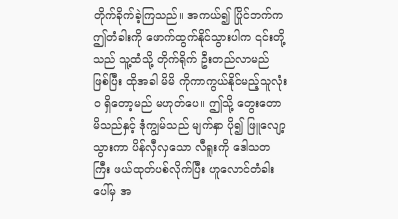တိုက်ခိုက်ခဲ့ကြသည်။ အကယ်၍ ပြိုင်ဘက်က ဤတံခါးကို ဖောက်ထွက်နိုင်သွားပါက ၎င်းတို့သည် သူ့ထံသို့ တိုက်ရိုက် ဦးတည်လာမည် ဖြစ်ပြီး ထိုအခါ မိမိ ကိုကာကွယ်နိုင်မည့်သူလုံးဝ ရှိတော့မည် မဟုတ်ပေ။ ဤသို့ တွေးတောမိသည်နှင့် ဒုံကျွမ်သည် မျက်နှာ ပို၍ ဖြူလျော့သွားကာ ပိန်လှီလှသော လီရူးကို ဒေါသတကြီး ဖယ်ထုတ်ပစ်လိုက်ပြီး ဟူလောင်တံခါးပေါ်မှ အ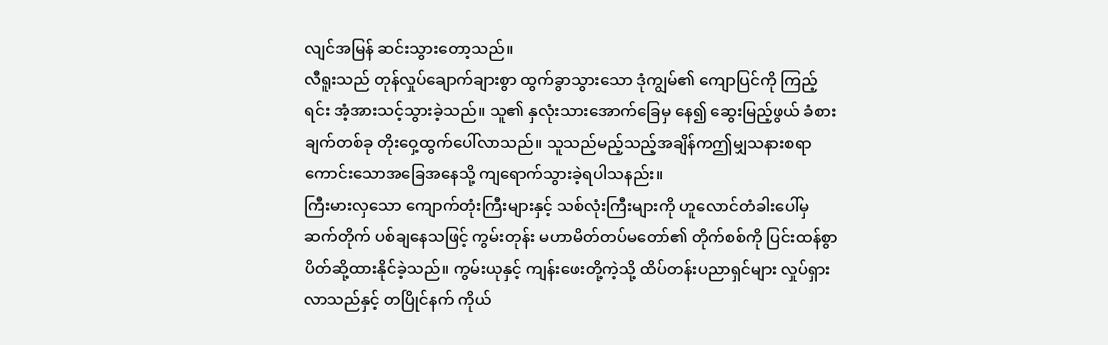လျင်အမြန် ဆင်းသွားတော့သည်။
လီရူးသည် တုန်လှုပ်ချောက်ချားစွာ ထွက်ခွာသွားသော ဒုံကျွမ်၏ ကျောပြင်ကို ကြည့်ရင်း အံ့အားသင့်သွားခဲ့သည်။ သူ၏ နှလုံးသားအောက်ခြေမှ နေ၍ ဆွေးမြည့်ဖွယ် ခံစားချက်တစ်ခု တိုးဝှေ့ထွက်ပေါ်လာသည်။ သူသည်မည့်သည့်အချိန်ကဤမျှသနားစရာကောင်းသောအခြေအနေသို့ ကျရောက်သွားခဲ့ရပါသနည်း။
ကြီးမားလှသော ကျောက်တုံးကြီးများနှင့် သစ်လုံးကြီးများကို ဟူလောင်တံခါးပေါ်မှ ဆက်တိုက် ပစ်ချနေသဖြင့် ကွမ်းတုန်း မဟာမိတ်တပ်မတော်၏ တိုက်စစ်ကို ပြင်းထန်စွာ ပိတ်ဆို့ထားနိုင်ခဲ့သည်။ ကွမ်းယုနှင့် ကျန်းဖေးတို့ကဲ့သို့ ထိပ်တန်းပညာရှင်များ လှုပ်ရှားလာသည်နှင့် တပြိုင်နက် ကိုယ်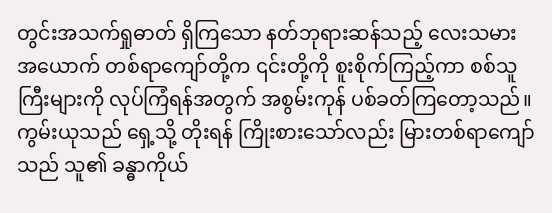တွင်းအသက်ရှုဓာတ် ရှိကြသော နတ်ဘုရားဆန်သည့် လေးသမား အယောက် တစ်ရာကျော်တို့က ၎င်းတို့ကို စူးစိုက်ကြည့်ကာ စစ်သူကြီးများကို လုပ်ကြံရန်အတွက် အစွမ်းကုန် ပစ်ခတ်ကြတော့သည်။ ကွမ်းယုသည် ရှေ့သို့ တိုးရန် ကြိုးစားသော်လည်း မြားတစ်ရာကျော်သည် သူ၏ ခန္ဓာကိုယ်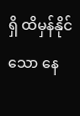ရှိ ထိမှန်နိုင်သော နေ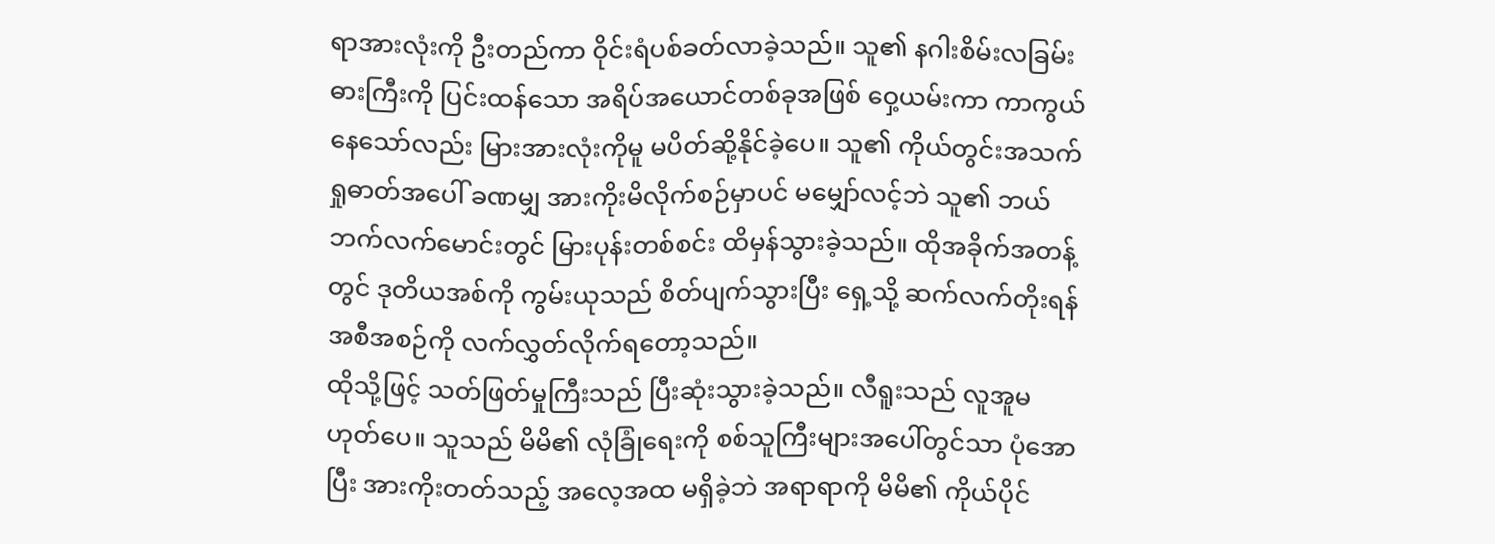ရာအားလုံးကို ဦးတည်ကာ ဝိုင်းရံပစ်ခတ်လာခဲ့သည်။ သူ၏ နဂါးစိမ်းလခြမ်းဓားကြီးကို ပြင်းထန်သော အရိပ်အယောင်တစ်ခုအဖြစ် ဝှေ့ယမ်းကာ ကာကွယ်နေသော်လည်း မြားအားလုံးကိုမူ မပိတ်ဆို့နိုင်ခဲ့ပေ။ သူ၏ ကိုယ်တွင်းအသက်ရှုဓာတ်အပေါ် ခဏမျှ အားကိုးမိလိုက်စဉ်မှာပင် မမျှော်လင့်ဘဲ သူ၏ ဘယ်ဘက်လက်မောင်းတွင် မြားပုန်းတစ်စင်း ထိမှန်သွားခဲ့သည်။ ထိုအခိုက်အတန့်တွင် ဒုတိယအစ်ကို ကွမ်းယုသည် စိတ်ပျက်သွားပြီး ရှေ့သို့ ဆက်လက်တိုးရန် အစီအစဉ်ကို လက်လွှတ်လိုက်ရတော့သည်။
ထိုသို့ဖြင့် သတ်ဖြတ်မှုကြီးသည် ပြီးဆုံးသွားခဲ့သည်။ လီရူးသည် လူအူမဟုတ်ပေ။ သူသည် မိမိ၏ လုံခြုံရေးကို စစ်သူကြီးများအပေါ်တွင်သာ ပုံအောပြီး အားကိုးတတ်သည့် အလေ့အထ မရှိခဲ့ဘဲ အရာရာကို မိမိ၏ ကိုယ်ပိုင်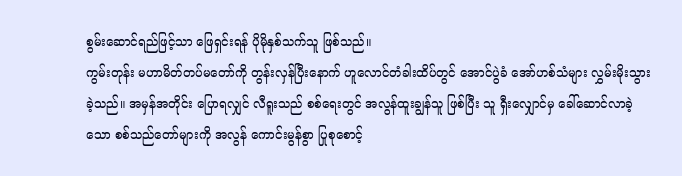စွမ်းဆောင်ရည်ဖြင့်သာ ဖြေရှင်းရန် ပိုမိုနှစ်သက်သူ ဖြစ်သည်။
ကွမ်းတုန်း မဟာမိတ်တပ်မတော်ကို တွန်းလှန်ပြီးနောက် ဟူလောင်တံခါးထိပ်တွင် အောင်ပွဲခံ အော်ဟစ်သံများ လွှမ်းမိုးသွားခဲ့သည်။ အမှန်အတိုင်း ပြောရလျှင် လီရူးသည် စစ်ရေးတွင် အလွန်ထူးချွန်သူ ဖြစ်ပြီး သူ ရှီးလျှောင်မှ ခေါ်ဆောင်လာခဲ့သော စစ်သည်တော်များကို အလွန် ကောင်းမွန်စွာ ပြုစုစောင့်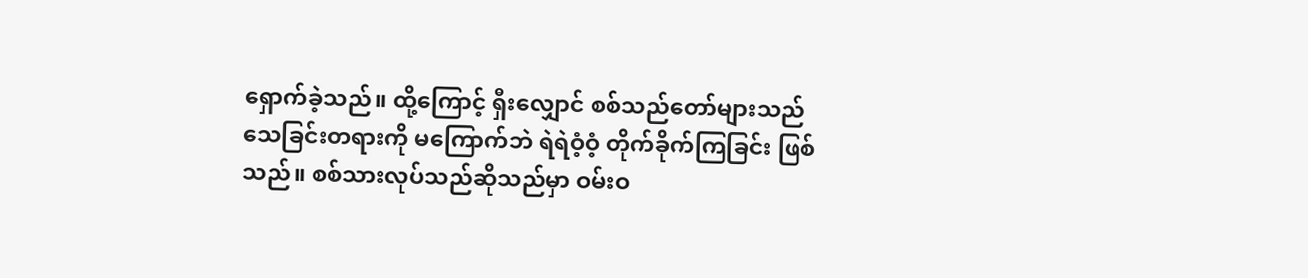ရှောက်ခဲ့သည်။ ထို့ကြောင့် ရှီးလျှောင် စစ်သည်တော်များသည် သေခြင်းတရားကို မကြောက်ဘဲ ရဲရဲဝံ့ဝံ့ တိုက်ခိုက်ကြခြင်း ဖြစ်သည်။ စစ်သားလုပ်သည်ဆိုသည်မှာ ဝမ်းဝ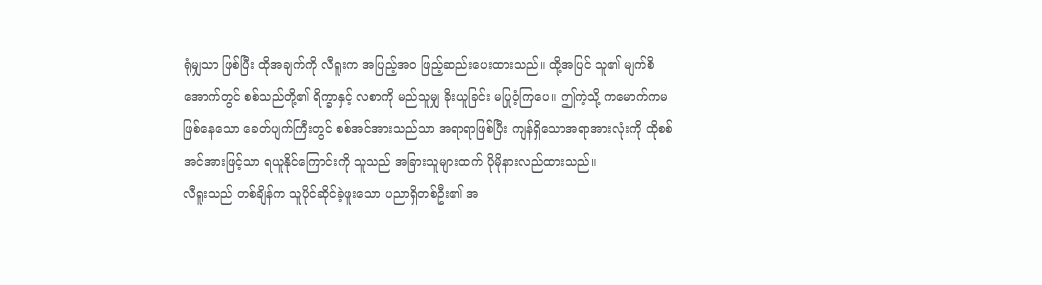ရုံမျှသာ ဖြစ်ပြီး ထိုအချက်ကို လီရူးက အပြည့်အဝ ဖြည့်ဆည်းပေးထားသည်။ ထို့အပြင် သူ၏ မျက်စိအောက်တွင် စစ်သည်တို့၏ ရိက္ခာနှင့် လစာကို မည်သူမျှ ခိုးယူခြင်း မပြုဝံ့ကြပေ။ ဤကဲ့သို့ ကမောက်ကမဖြစ်နေသော ခေတ်ပျက်ကြီးတွင် စစ်အင်အားသည်သာ အရာရာဖြစ်ပြီး ကျန်ရှိသောအရာအားလုံးကို ထိုစစ်အင်အားဖြင့်သာ ရယူနိုင်ကြောင်းကို သူသည် အခြားသူများထက် ပိုမိုနားလည်ထားသည်။
လီရူးသည် တစ်ချိန်က သူပိုင်ဆိုင်ခဲ့ဖူးသော ပညာရှိတစ်ဦး၏ အ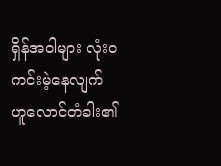ရှိန်အဝါများ လုံးဝ ကင်းမဲ့နေလျက် ဟူလောင်တံခါး၏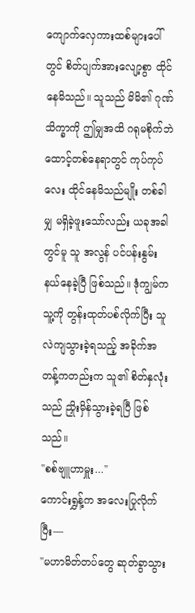ကျောက်လှေကားထစ်များပေါ်တွင် စိတ်ပျက်အားလျော့စွာ ထိုင်နေမိသည်။ သူသည် မိမိ၏ ဂုဏ်သိက္ခာကို ဤမျှအထိ ဂရုမစိုက်ဘဲ ထောင့်တစ်နေရာတွင် ကုပ်ကုပ်လေး ထိုင်နေမိသည်မျိုး တစ်ခါမျှ မရှိခဲ့ဖူးသော်လည်း ယခုအခါတွင်မူ သူ အလွန် ပင်ပန်းနွမ်းနယ်နေခဲ့ပြီ ဖြစ်သည်။ ဒုံကျွမ်က သူ့ကို တွန်းထုတ်ပစ်လိုက်ပြီး သူ လဲကျသွားခဲ့ရသည့် အခိုက်အတန့်ကတည်းက သူ၏ စိတ်နှလုံးသည် ညှိုးမှိန်သွားခဲ့ရပြီ ဖြစ်သည်။
"စစ်ဗျူဟာမှူး..."
ကောင်းရွှန့်က အလေးပြုလိုက်ပြီး—
"မဟာမိတ်တပ်တွေ ဆုတ်ခွာသွား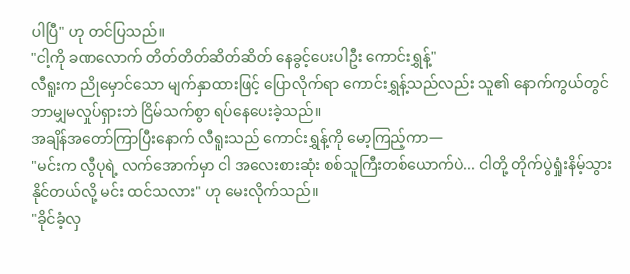ပါပြီ" ဟု တင်ပြသည်။
"ငါ့ကို ခဏလောက် တိတ်တိတ်ဆိတ်ဆိတ် နေခွင့်ပေးပါဦး ကောင်းရွှန့်"
လီရူးက ညိုမှောင်သော မျက်နှာထားဖြင့် ပြောလိုက်ရာ ကောင်းရွှန့်သည်လည်း သူ၏ နောက်ကွယ်တွင် ဘာမျှမလှုပ်ရှားဘဲ ငြိမ်သက်စွာ ရပ်နေပေးခဲ့သည်။
အချိန်အတော်ကြာပြီးနောက် လီရူးသည် ကောင်းရွှန့်ကို မော့ကြည့်ကာ—
"မင်းက လွီပုရဲ့ လက်အောက်မှာ ငါ အလေးစားဆုံး စစ်သူကြီးတစ်ယောက်ပဲ... ငါတို့ တိုက်ပွဲရှုံးနိမ့်သွားနိုင်တယ်လို့ မင်း ထင်သလား" ဟု မေးလိုက်သည်။
"ခိုင်ခံ့လှ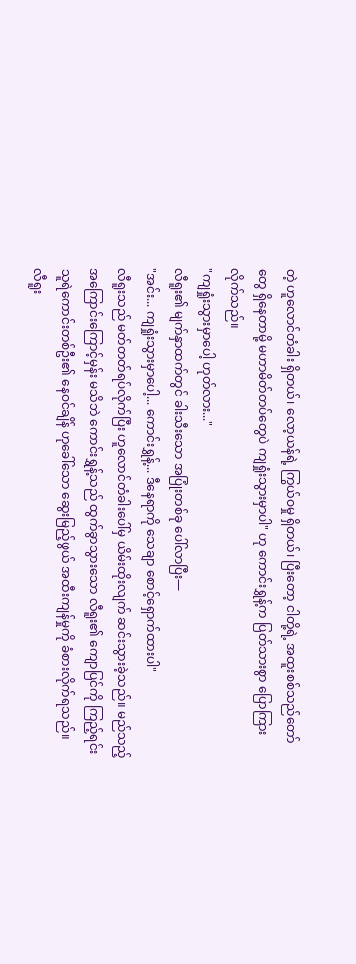တဲ့ ဟူလောင်တံခါး ရှိတယ်၊ လော့ယန်ရဲ့ ကြွယ်ဝမှု ရှိတယ်၊ ပြီးတော့ ငါတို့ရဲ့ အထူးစစ်သည်တော်တွေ ရှိနေတာမို့ မဟာမိတ်တပ်တွေပဲ ကျရှုံးသွားမှာပါ" ဟု ကောင်းရွှန့်က ပြတ်သားစွာ ပြောကြားလိုက်သည်။
"ကျရှုံးသွားမှာပေါ့ ဟုတ်လား..."
လီရူး၏ မျက်နှာထက်တွင် ခါးသီးသော အပြုံးတစ်ခု ပေါ်လာပြီး—
"အင်း... ကျရှုံးသွားမှာပေါ့... ကောင်းရွှန့်... ဒီနေရာကို သေချာ စောင့်ရှောက်ထားပါ"
လီရူးသည် မတ်တတ်ရပ်လိုက်ပြီး ဟူလောင်တံခါးပေါ်မှ ယိမ်းထိုးလျက် ဆင်းသွားခဲ့သည်။ မည်သည့်အကြောင်းကြောင့်မှန်း မသိဘဲ ကောင်းရွှန့်သည် ထွက်ခွာသွားသော လီရူး၏ ကျောပြင်ကို ကြည့်ရင်း သူရဲကောင်းတစ်ဦး၏ နေဝင်ချိန် ဟုခေါ်သော ဆွေးမြည့်ဖွယ် အထီးကျန်မှုကို ခံစားလိုက်ရသည်။
လီရူး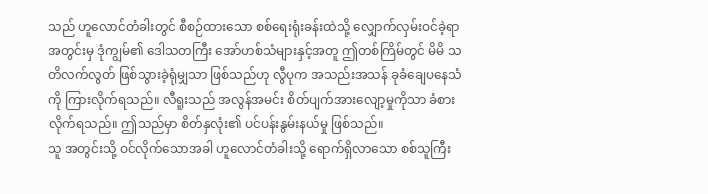သည် ဟူလောင်တံခါးတွင် စီစဉ်ထားသော စစ်ရေးရုံးခန်းထဲသို့ လျှောက်လှမ်းဝင်ခဲ့ရာ အတွင်းမှ ဒုံကျွမ်၏ ဒေါသတကြီး အော်ဟစ်သံများနှင့်အတူ ဤတစ်ကြိမ်တွင် မိမိ သတိလက်လွတ် ဖြစ်သွားခဲ့ရုံမျှသာ ဖြစ်သည်ဟု လွီပုက အသည်းအသန် ခုခံချေပနေသံကို ကြားလိုက်ရသည်။ လီရူးသည် အလွန်အမင်း စိတ်ပျက်အားလျော့မှုကိုသာ ခံစားလိုက်ရသည်။ ဤသည်မှာ စိတ်နှလုံး၏ ပင်ပန်းနွမ်းနယ်မှု ဖြစ်သည်။
သူ အတွင်းသို့ ဝင်လိုက်သောအခါ ဟူလောင်တံခါးသို့ ရောက်ရှိလာသော စစ်သူကြီး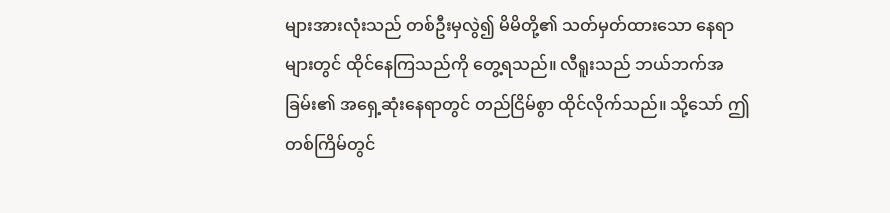များအားလုံးသည် တစ်ဦးမှလွဲ၍ မိမိတို့၏ သတ်မှတ်ထားသော နေရာများတွင် ထိုင်နေကြသည်ကို တွေ့ရသည်။ လီရူးသည် ဘယ်ဘက်အခြမ်း၏ အရှေ့ဆုံးနေရာတွင် တည်ငြိမ်စွာ ထိုင်လိုက်သည်။ သို့သော် ဤတစ်ကြိမ်တွင်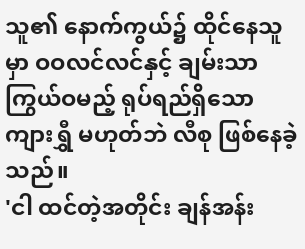သူ၏ နောက်ကွယ်၌ ထိုင်နေသူမှာ ဝဝလင်လင်နှင့် ချမ်းသာကြွယ်ဝမည့် ရုပ်ရည်ရှိသော ကျားရွှီ မဟုတ်ဘဲ လီစု ဖြစ်နေခဲ့သည်။
'ငါ ထင်တဲ့အတိုင်း ချန်အန်း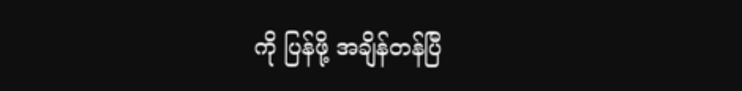ကို ပြန်ဖို့ အချိန်တန်ပြီ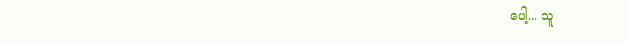ပေါ့... သူ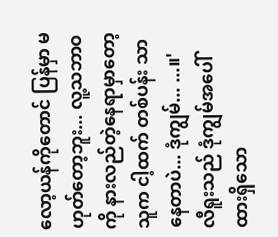လော့ယန်ကိုတောင် ပြန်မှာ မဟုတ်တော့ဘူး... လူ့သဘာဝကို နားလည်တဲ့နေရာမှာတော့ သူက ငါ့ထက် တစ်ပန်း သာနေတာပဲ... ဒုံကျွမ်... ...။'
လီရူးသည် ဒုံကျွမ်အပေါ် ထားရှိသော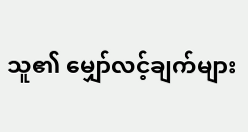သူ၏ မျှော်လင့်ချက်များ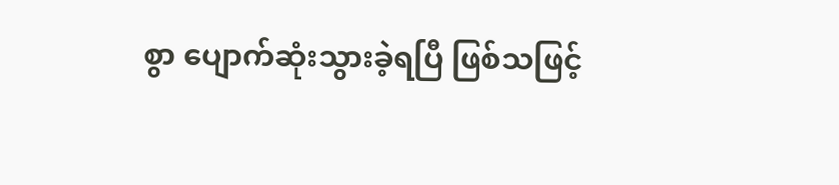စွာ ပျောက်ဆုံးသွားခဲ့ရပြီ ဖြစ်သဖြင့်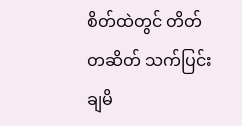စိတ်ထဲတွင် တိတ်တဆိတ် သက်ပြင်းချမိ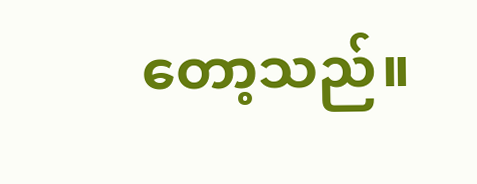တော့သည်။